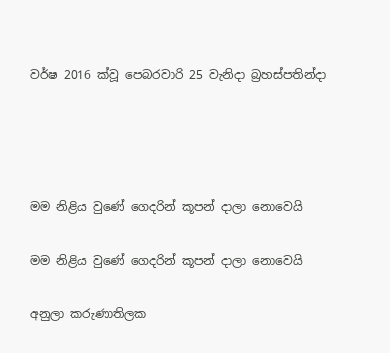වර්ෂ 2016 ක්වූ පෙබරවාරි 25 වැනිදා බ්‍රහස්පතින්දා




මම නිළිය වුණේ ගෙදරින් කූපන් දාලා නොවෙයි

මම නිළිය වුණේ ගෙදරින් කූපන් දාලා නොවෙයි

අනුලා කරුණාතිලක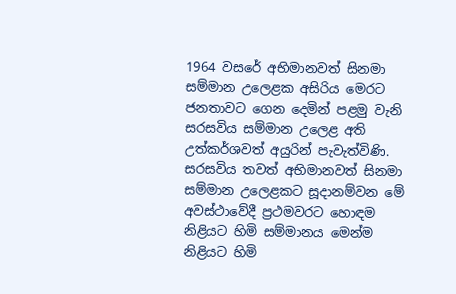1964 වසරේ අභිමානවත් සිනමා සම්මාන උලෙළක අසිරිය මෙරට ජනතාවට ගෙන දෙමින් පළමු වැනි සරසවිය සම්මාන උලෙළ අති උත්කර්ශවත් අයුරින් පැවැත්විණි. සරසවිය තවත් අභිමානවත් සිනමා සම්මාන උලෙළකට සූදානම්වන මේ අවස්ථාවේදී ප්‍රථමවරට හොඳම නිළියට හිමි සම්මානය මෙන්ම නිළියට හිමි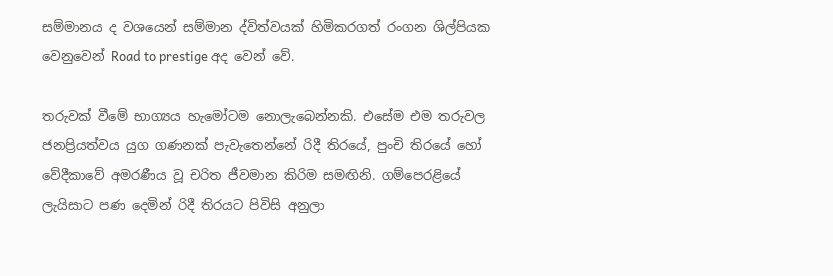සම්මානය ද වශයෙන් සම්මාන ද්විත්වයක් හිමිකරගත් රංගන ශිල්පියක වෙනුවෙන් Road to prestige අද වෙන් වේ.

තරුවක් වීමේ භාග්‍යය හැමෝටම නොලැබෙන්නකි. එසේම එම තරුවල ජනප්‍රියත්වය යුග ගණනක් පැවැතෙන්නේ රිදී තිරයේ, පුංචි තිරයේ හෝ වේදීකාවේ අමරණීය වූ චරිත ජීවමාන කිරිම සමඟිනි. ගම්පෙරළියේ ලැයිසාට පණ දෙමින් රිදී තිරයට පිවිසි අනුලා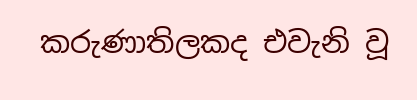කරුණාතිලකද එවැනි වූ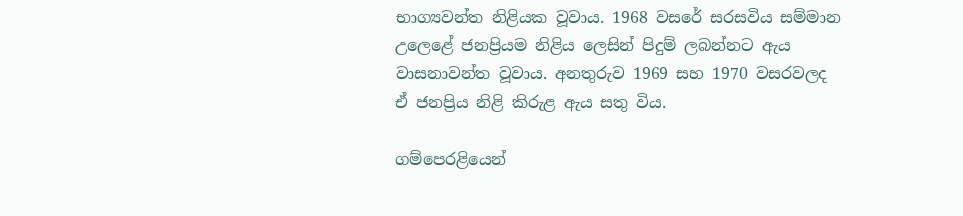භාග්‍යවන්ත නිළියක වූවාය. 1968 වසරේ සරසවිය සම්මාන උලෙළේ ජනප්‍රියම නිළිය ලෙසින් පිදුම් ලබන්නට ඇය වාසනාවන්ත වූවාය. අනතුරුව 1969 සහ 1970 වසරවලද ඒ ජනප්‍රිය නිළි කිරුළ ඇය සතු විය.

ගම්පෙරළියෙන්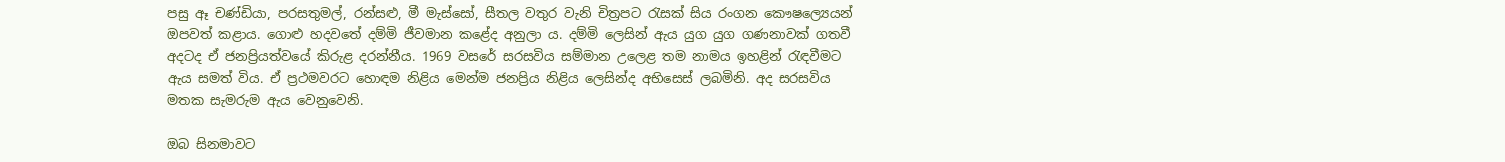පසු ඈ චණ්ඩියා, පරසතුමල්, රන්සළු, මී මැස්සෝ, සීතල වතුර වැනි චිත්‍රපට රැසක් සිය රංගන කෞෂල්‍යෙයන් ඔපවත් කළාය. ගොළු හදවතේ දම්මි ජීවමාන කළේද අනුලා ය. දම්මි ලෙසින් ඇය යුග යුග ගණනාවක් ගතවී අදටද ඒ ජනප්‍රියත්වයේ කිරුළ දරන්නීය. 1969 වසරේ සරසවිය සම්මාන උලෙළ තම නාමය ඉහළින් රැඳවීමට ඇය සමත් විය. ඒ ප්‍රථමවරට හොඳම නිළිය මෙන්ම ජනප්‍රිය නිළිය ලෙසින්ද අභිසෙස් ලබමිනි. අද සරසවිය මතක සැමරුම ඇය වෙනුවෙනි.

ඔබ සිනමාවට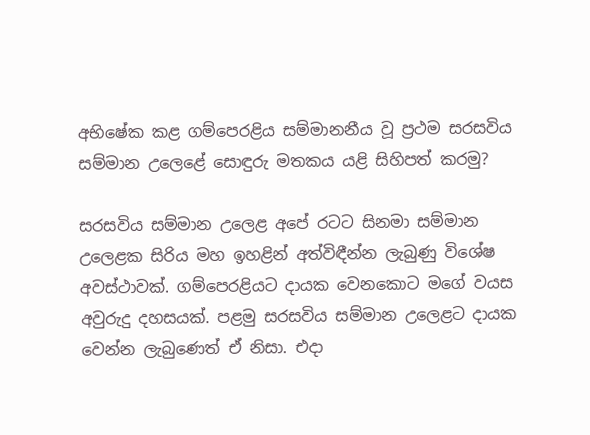අභිෂේක කළ ගම්පෙරළිය සම්මානනීය වූ ප්‍රථම සරසවිය සම්මාන උලෙළේ සොඳුරු මතකය යළි සිහිපත් කරමු?

සරසවිය සම්මාන උලෙළ අපේ රටට සිනමා සම්මාන උලෙළක සිරිය මහ ඉහළින් අත්විඳීන්න ලැබුණු විශේෂ අවස්ථාවක්. ගම්පෙරළියට දායක වෙනකොට මගේ වයස අවුරුදු දහසයක්. පළමු සරසවිය සම්මාන උලෙළට දායක වෙන්න ලැබුණෙත් ඒ නිසා. එදා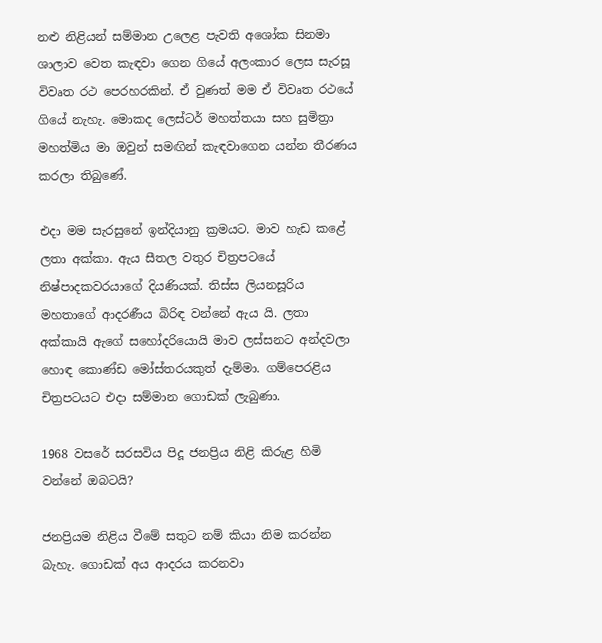නළු නිළියන් සම්මාන උලෙළ පැවති අශෝක සිනමා ශාලාව වෙත කැඳවා ගෙන ගියේ අලංකාර ලෙස සැරසූ විවෘත රථ පෙරහරකින්. ඒ වුණත් මම ඒ විවෘත රථයේ ගියේ නැහැ. මොකද ලෙස්ටර් මහත්තයා සහ සුමිත්‍රා මහත්මිය මා ඔවුන් සමඟින් කැඳවාගෙන යන්න තීරණය කරලා තිබුණේ.

එදා මම සැරසුනේ ඉන්දියානු ක්‍රමයට. මාව හැඩ කළේ ලතා අක්කා. ඇය සීතල වතුර චිත්‍රපටයේ නිෂ්පාදකවරයාගේ දියණියක්. තිස්ස ලියනසූරිය මහතාගේ ආදරණීය බිරිඳ වන්නේ ඇය යි. ලතා අක්කායි ඇගේ සහෝදරියොයි මාව ලස්සනට අන්දවලා හොඳ කොණ්ඩ මෝස්තරයකුත් දැම්මා. ගම්පෙරළිය චිත්‍රපටයට එදා සම්මාන ගොඩක් ලැබුණා.

1968 වසරේ සරසවිය පිදූ ජනප්‍රිය නිළි කිරුළ හිමි වන්නේ ඔබටයි?

ජනප්‍රියම නිළිය වීමේ සතුට නම් කියා නිම කරන්න බැහැ. ගොඩක් අය ආදරය කරනවා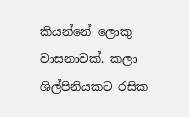කියන්නේ ලොකු වාසනාවක්. කලා ශිල්පිනියකට රසික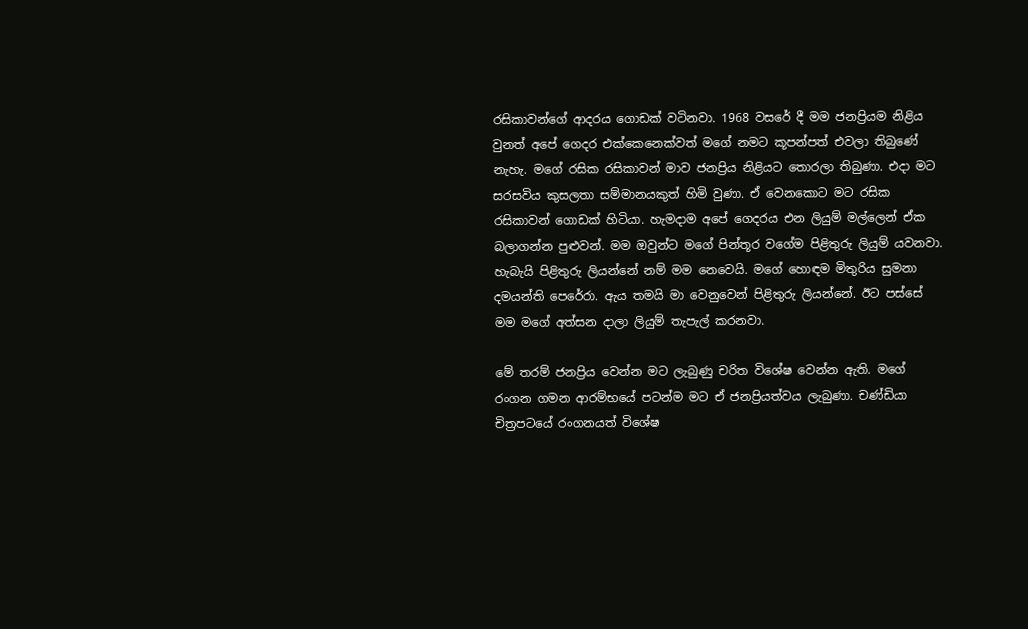රසිකාවන්ගේ ආදරය ගොඩක් වටිනවා. 1968 වසරේ දී මම ජනප්‍රියම නිළිය වුනත් අපේ ගෙදර එක්කෙනෙක්වත් මගේ නමට කූපන්පත් එවලා තිබුණේ නැහැ. මගේ රසික රසිකාවන් මාව ජනප්‍රිය නිළියට තොරලා තිබුණා. එදා මට සරසවිය කුසලතා සම්මානයකුත් හිමි වුණා. ඒ වෙනකොට මට රසික රසිකාවන් ගොඩක් හිටියා. හැමදාම අපේ ගෙදරය එන ලියුම් මල්ලෙන් ඒක බලාගන්න පුළුවන්. මම ඔවුන්ට මගේ පින්තූර වගේම පිළිතුරු ලියුම් යවනවා. හැබැයි පිළිතුරු ලියන්නේ නම් මම නෙවෙයි. මගේ හොඳම මිතුරිය සුමනා දමයන්ති පෙරේරා. ඇය තමයි මා වෙනුවෙන් පිළිතුරු ලියන්නේ. ඊට පස්සේ මම මගේ අත්සන දාලා ලියුම් තැපැල් කරනවා.

මේ තරම් ජනප්‍රිය වෙන්න මට ලැබුණු චරිත විශේෂ වෙන්න ඇති. මගේ රංගන ගමන ආරම්භයේ පටන්ම මට ඒ ජනප්‍රියත්වය ලැබුණා. චණ්ඩියා චිත්‍රපටයේ රංගනයත් විශේෂ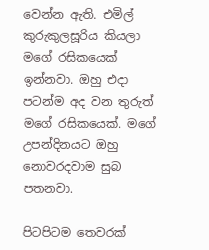වෙන්න ඇති. එමිල් කුරුකුලසූරිය කියලා මගේ රසිකයෙක් ඉන්නවා. ඔහු එදා පටන්ම අද වන තුරුත් මගේ රසිකයෙක්. මගේ උපන්දිනයට ඔහු නොවරදවාම සුබ පතනවා.

පිටපිටම තෙවරක්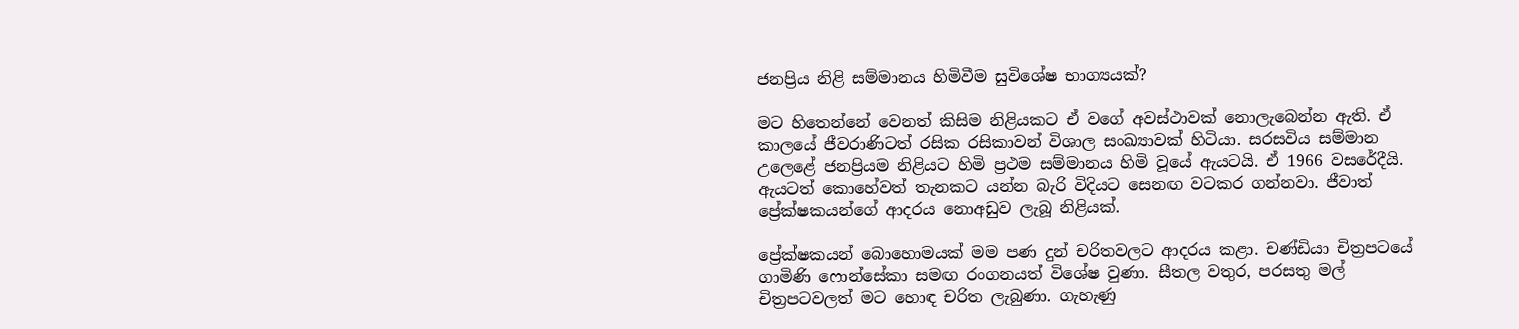ජනප්‍රිය නිළි සම්මානය හිමිවීම සුවිශේෂ භාග්‍යයක්?

මට හිතෙන්නේ වෙනත් කිසිම නිළියකට ඒ වගේ අවස්ථාවක් නොලැබෙන්න ඇති. ඒ කාලයේ ජීවරාණිටත් රසික රසිකාවන් විශාල සංඛ්‍යාවක් හිටියා. සරසවිය සම්මාන උලෙළේ ජනප්‍රියම නිළියට හිමි ප්‍රථම සම්මානය හිමි වූයේ ඇයටයි. ඒ 1966 වසරේදීයි. ඇයටත් කොහේවත් තැනකට යන්න බැරි විදියට සෙනඟ වටකර ගන්නවා. ජීවාත් ප්‍රේක්ෂකයන්ගේ ආදරය නොඅඩුව ලැබූ නිළියක්.

ප්‍රේක්ෂකයන් බොහොමයක් මම පණ දුන් චරිතවලට ආදරය කළා. චණ්ඩියා චිත්‍රපටයේ ගාමිණි ෆොන්සේකා සමඟ රංගනයත් විශේෂ වුණා. සීතල වතුර, පරසතු මල් චිත්‍රපටවලත් මට හොඳ චරිත ලැබුණා. ගැහැණු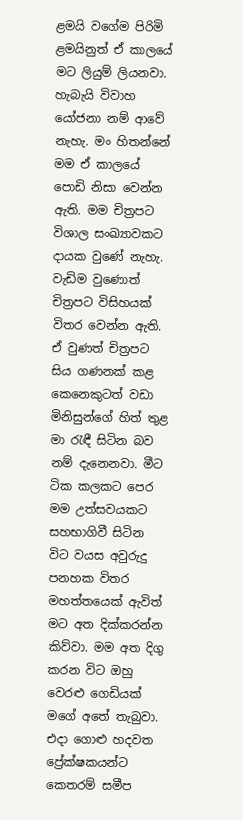ළමයි වගේම පිරිමි ළමයිනුත් ඒ කාලයේ මට ලියුම් ලියනවා. හැබැයි විවාහ යෝජනා නම් ආවේ නැහැ. මං හිතන්නේ මම ඒ කාලයේ පොඩි නිසා වෙන්න ඇති. මම චිත්‍රපට විශාල සංඛ්‍යාවකට දායක වුණේ නැහැ. වැඩිම වුණොත් චිත්‍රපට විසිහයක් විතර වෙන්න ඇති. ඒ වුණත් චිත්‍රපට සිය ගණනක් කළ කෙනෙකුටත් වඩා මිනිසුන්ගේ හිත් තුළ මා රැඳී සිටින බව නම් දැනෙනවා. මීට ටික කලකට පෙර මම උත්සවයකට සහභාගිවී සිටින විට වයස අවුරුදු පනහක විතර මහත්තයෙක් ඇවිත් මට අත දික්කරන්න කිව්වා. මම අත දිගු කරන විට ඔහු වෙරළු ගෙඩියක් මගේ අතේ තැබුවා. එදා ගොළු හදවත ප්‍රේක්ෂකයන්ට කෙතරම් සමීප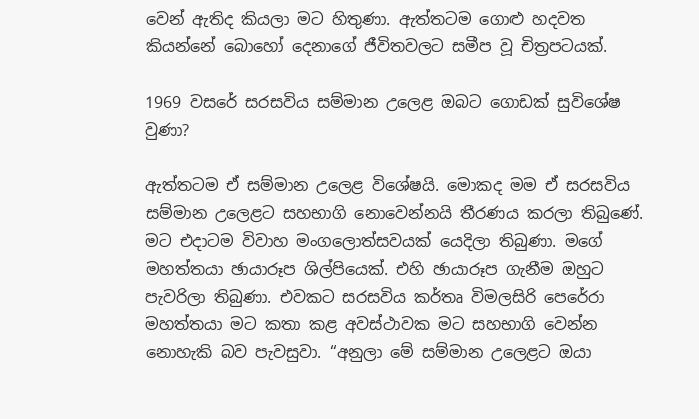වෙන් ඇතිද කියලා මට හිතුණා. ඇත්තටම ගොළු හදවත කියන්නේ බොහෝ දෙනාගේ ජීවිතවලට සමීප වූ චිත්‍රපටයක්.

1969 වසරේ සරසවිය සම්මාන උලෙළ ඔබට ගොඩක් සුවිශේෂ වුණා?

ඇත්තටම ඒ සම්මාන උලෙළ විශේෂයි. මොකද මම ඒ සරසවිය සම්මාන උලෙළට සහභාගි නොවෙන්නයි තීරණය කරලා තිබුණේ. මට එදාටම විවාහ මංගලොත්සවයක් යෙදිලා තිබුණා. මගේ මහත්තයා ඡායාරූප ශිල්පියෙක්. එහි ඡායාරූප ගැනීම ඔහුට පැවරිලා තිබුණා. එවකට සරසවිය කර්තෘ විමලසිරි පෙරේරා මහත්තයා මට කතා කළ අවස්ථාවක මට සහභාගි වෙන්න නොහැකි බව පැවසුවා. “අනුලා මේ සම්මාන උලෙළට ඔයා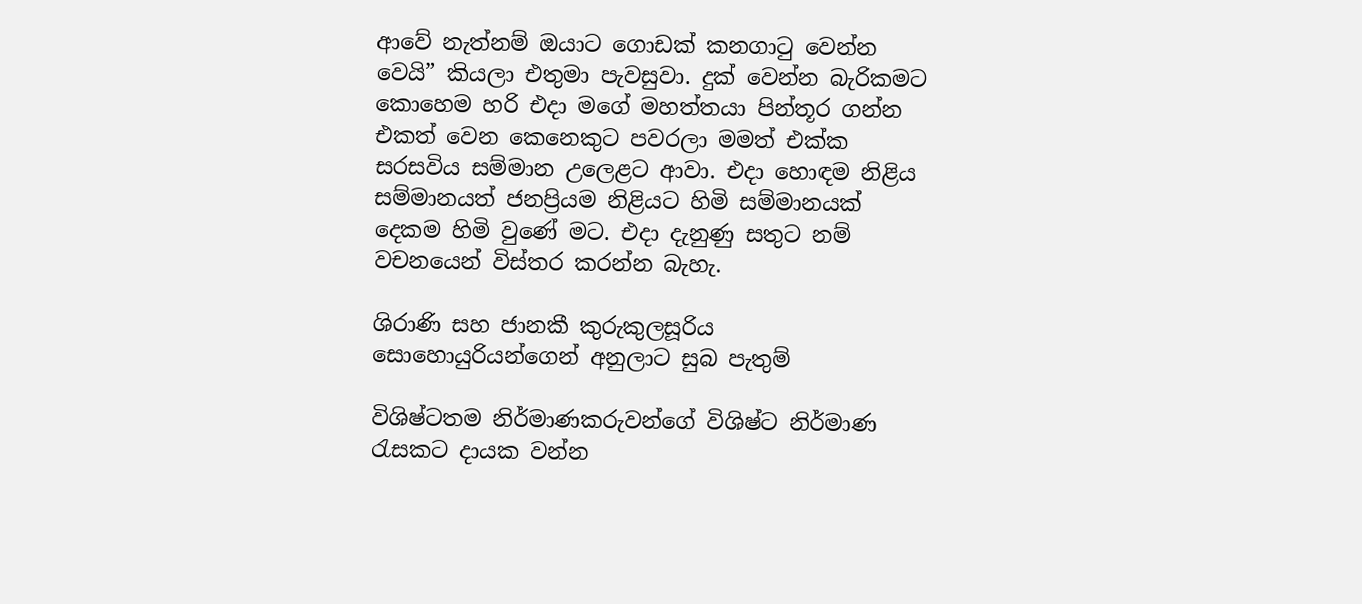ආවේ නැත්නම් ඔයාට ගොඩක් කනගාටු වෙන්න වෙයි” කියලා එතුමා පැවසුවා. දුක් වෙන්න බැරිකමට කොහෙම හරි එදා මගේ මහත්තයා පින්තූර ගන්න එකත් වෙන කෙනෙකුට පවරලා මමත් එක්ක සරසවිය සම්මාන උලෙළට ආවා. එදා හොඳම නිළිය සම්මානයත් ජනප්‍රියම නිළියට හිමි සම්මානයක් දෙකම හිමි වුණේ මට. එදා දැනුණු සතුට නම් වචනයෙන් විස්තර කරන්න බැහැ.

ශිරාණි සහ ජානකී කුරුකුලසූරිය සොහොයුරියන්ගෙන් අනුලාට සුබ පැතුම්

විශිෂ්ටතම නිර්මාණකරුවන්ගේ විශිෂ්ට නිර්මාණ රැසකට දායක වන්න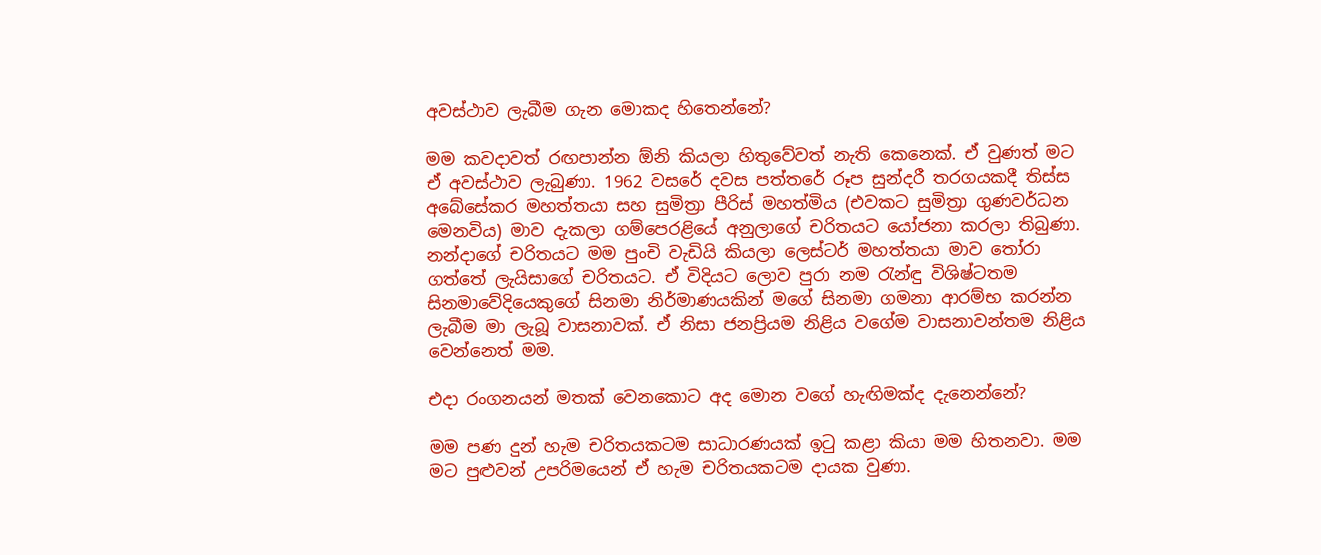අවස්ථාව ලැබීම ගැන මොකද හිතෙන්නේ?

මම කවදාවත් රඟපාන්න ඕනි කියලා හිතුවේවත් නැති කෙනෙක්. ඒ වුණත් මට ඒ අවස්ථාව ලැබුණා. 1962 වසරේ දවස පත්තරේ රූප සුන්දරී තරගයකදී තිස්ස අබේසේකර මහත්තයා සහ සුමිත්‍රා පීරිස් මහත්මිය (එවකට සුමිත්‍රා ගුණවර්ධන මෙනවිය) මාව දැකලා ගම්පෙරළියේ අනුලාගේ චරිතයට යෝජනා කරලා තිබුණා. නන්දාගේ චරිතයට මම පුංචි වැඩියි කියලා ලෙස්ටර් මහත්තයා මාව තෝරා ගත්තේ ලැයිසාගේ චරිතයට. ඒ විදියට ලොව පුරා නම රැන්ඳු විශිෂ්ටතම සිනමාවේදියෙකුගේ සිනමා නිර්මාණයකින් මගේ සිනමා ගමනා ආරම්භ කරන්න ලැබීම මා ලැබූ වාසනාවක්. ඒ නිසා ජනප්‍රියම නිළිය වගේම වාසනාවන්තම නිළිය වෙන්නෙත් මම.

එදා රංගනයන් මතක් වෙනකොට අද මොන වගේ හැඟිමක්ද දැනෙන්නේ?

මම පණ දුන් හැම චරිතයකටම සාධාරණයක් ඉටු කළා කියා මම හිතනවා. මම මට පුළුවන් උපරිමයෙන් ඒ හැම චරිතයකටම දායක වුණා.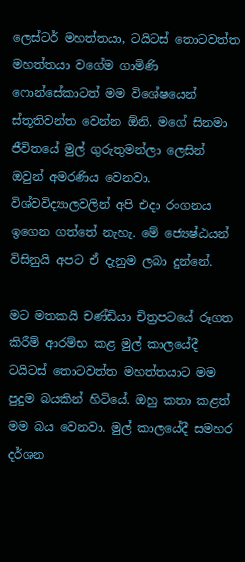ලෙස්ටර් මහත්තයා, ටයිටස් තොටවත්ත මහත්තයා වගේම ගාමිණි ෆොන්සේකාටත් මම විශේෂයෙන් ස්තූතිවන්ත වෙන්න ඕනි. මගේ සිනමා ජීවිතයේ මුල් ගුරුතුමන්ලා ලෙසින් ඔවුන් අමරණිය වෙනවා. විශ්වවිද්‍යාලවලින් අපි එදා රංගනය ඉගෙන ගත්තේ නැහැ. මේ ජ්‍යෙෂ්ඨයන් විසිනුයි අපට ඒ දැනුම ලබා දුන්නේ.

මට මතකයි චණ්ඩියා චිත්‍රපටයේ රූගත කිරීම් ආරම්භ කළ මුල් කාලයේදී ටයිටස් තොටවත්ත මහත්තයාට මම පුදුම බයකින් හිටියේ. ඔහු කතා කළත් මම බය වෙනවා. මුල් කාලයේදී සමහර දර්ශන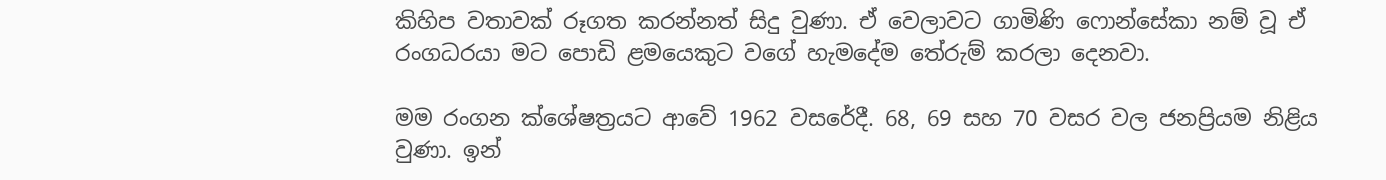කිහිප වතාවක් රූගත කරන්නත් සිදු වුණා. ඒ වෙලාවට ගාමිණි ෆොන්සේකා නම් වූ ඒ රංගධරයා මට පොඩි ළමයෙකුට වගේ හැමදේම තේරුම් කරලා දෙනවා.

මම රංගන ක්ශේෂත්‍රයට ආවේ 1962 වසරේදී. 68, 69 සහ 70 වසර වල ජනප්‍රියම නිළිය වුණා. ඉන්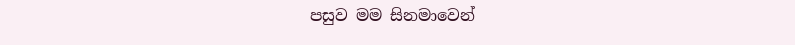පසුව මම සිනමාවෙන්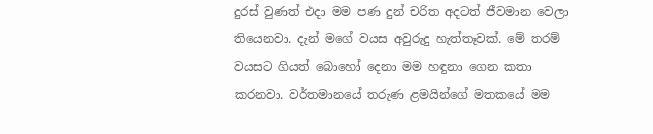දුරස් වුණත් එදා මම පණ දුන් චරිත අදටත් ජීවමාන වෙලා තියෙනවා. දැන් මගේ වයස අවුරුදු හැත්තෑවක්. මේ තරම් වයසට ගියත් බොහෝ දෙනා මම හඳුනා ගෙන කතා කරනවා. වර්තමානයේ තරුණ ළමයින්ගේ මතකයේ මම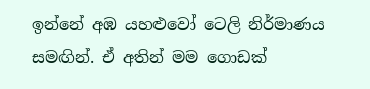ඉන්නේ අඹ යහළුවෝ ටෙලි නිර්මාණය සමඟින්. ඒ අතින් මම ගොඩක්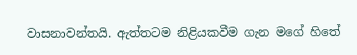වාසනාවන්තයි. ඇත්තටම නිළියකවීම ගැන මගේ හිතේ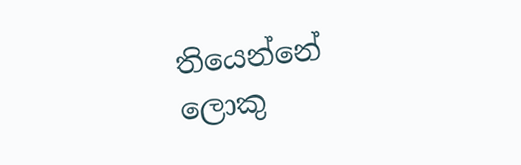තියෙන්නේ ලොකු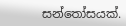සන්තෝසයක්.